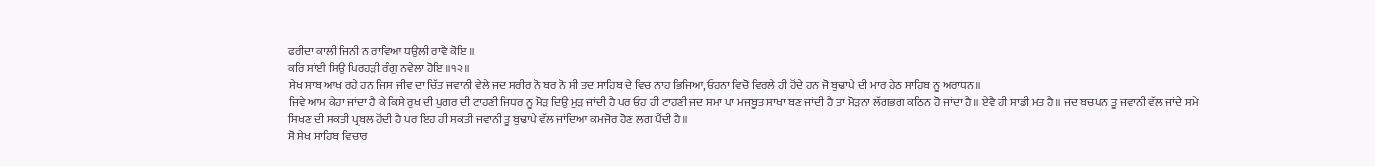ਫਰੀਦਾ ਕਾਲੀ ਜਿਨੀ ਨ ਰਾਵਿਆ ਧਉਲੀ ਰਾਵੈ ਕੋਇ ॥
ਕਰਿ ਸਾਂਈ ਸਿਉ ਪਿਰਹੜੀ ਰੰਗੁ ਨਵੇਲਾ ਹੋਇ ॥੧੨॥
ਸੇਖ ਸਾਬ ਆਖ ਰਹੇ ਹਨ ਜਿਸ ਜੀਵ ਦਾ ਚਿੱਤ ਜਵਾਨੀ ਵੇਲੇ ਜਦ ਸਰੀਰ ਨੋ ਬਰ ਨੋ ਸੀ ਤਦ ਸਾਹਿਬ ਦੇ ਵਿਚ ਨਾਹ ਭਿਜਿਆ,ਓਹਨਾ ਵਿਚੋ ਵਿਰਲੇ ਹੀ ਹੋਂਦੇ ਹਨ ਜੋ ਬੁਢਾਪੇ ਦੀ ਮਾਰ ਹੇਠ ਸਾਹਿਬ ਨੂ ਅਰਾਧਨ॥
ਜਿਵੇ ਆਮ ਕੇਹਾ ਜਾਂਦਾ ਹੈ ਕੇ ਕਿਸੇ ਰੁਖ ਦੀ ਪੁਗਰ ਦੀ ਟਾਹਣੀ ਜਿਧਰ ਨੂ ਮੋੜ ਦਿਉ ਮੁੜ ਜਾਂਦੀ ਹੈ ਪਰ ਓਹ ਹੀ ਟਾਹਣੀ ਜਦ ਸਮਾ ਪਾ ਮਜਬੂਤ ਸਾਖਾ ਬਣ ਜਾਂਦੀ ਹੈ ਤਾ ਮੋੜਨਾ ਲੱਗਭਗ ਕਠਿਨ ਹੋ ਜਾਂਦਾ ਹੈ॥ ਏਵੈ ਹੀ ਸਾਡੀ ਮਤ ਹੈ॥ ਜਦ ਬਚਪਨ ਤੂ ਜਵਾਨੀ ਵੱਲ ਜਾਂਦੇ ਸਮੇ ਸਿਖਣ ਦੀ ਸਕਤੀ ਪ੍ਰਬਲ ਹੋਂਦੀ ਹੈ ਪਰ ਇਹ ਹੀ ਸਕਤੀ ਜਵਾਨੀ ਤੂ ਬੁਢਾਪੇ ਵੱਲ ਜਾਂਦਿਆ ਕਮਜੋਰ ਹੋਣ ਲਗ ਪੈਂਦੀ ਹੈ॥
ਸੋ ਸੇਖ ਸਾਹਿਬ ਵਿਚਾਰ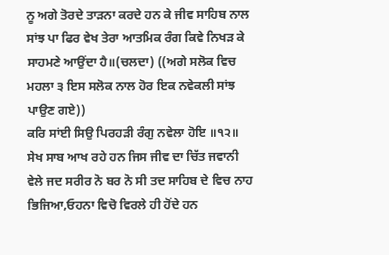ਨੂ ਅਗੇ ਤੋਰਦੇ ਤਾੜਨਾ ਕਰਦੇ ਹਨ ਕੇ ਜੀਵ ਸਾਹਿਬ ਨਾਲ ਸਾਂਝ ਪਾ ਫਿਰ ਵੇਖ ਤੇਰਾ ਆਤਮਿਕ ਰੰਗ ਕਿਵੇ ਨਿਖੜ ਕੇ ਸਾਹਮਣੇ ਆਉਂਦਾ ਹੈ॥(ਚਲਦਾ) ((ਅਗੇ ਸਲੋਕ ਵਿਚ ਮਹਲਾ ੩ ਇਸ ਸਲੋਕ ਨਾਲ ਹੋਰ ਇਕ ਨਵੇਕਲੀ ਸਾਂਝ ਪਾਉਣ ਗਏ))
ਕਰਿ ਸਾਂਈ ਸਿਉ ਪਿਰਹੜੀ ਰੰਗੁ ਨਵੇਲਾ ਹੋਇ ॥੧੨॥
ਸੇਖ ਸਾਬ ਆਖ ਰਹੇ ਹਨ ਜਿਸ ਜੀਵ ਦਾ ਚਿੱਤ ਜਵਾਨੀ ਵੇਲੇ ਜਦ ਸਰੀਰ ਨੋ ਬਰ ਨੋ ਸੀ ਤਦ ਸਾਹਿਬ ਦੇ ਵਿਚ ਨਾਹ ਭਿਜਿਆ,ਓਹਨਾ ਵਿਚੋ ਵਿਰਲੇ ਹੀ ਹੋਂਦੇ ਹਨ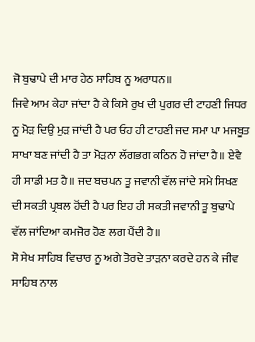ਜੋ ਬੁਢਾਪੇ ਦੀ ਮਾਰ ਹੇਠ ਸਾਹਿਬ ਨੂ ਅਰਾਧਨ॥
ਜਿਵੇ ਆਮ ਕੇਹਾ ਜਾਂਦਾ ਹੈ ਕੇ ਕਿਸੇ ਰੁਖ ਦੀ ਪੁਗਰ ਦੀ ਟਾਹਣੀ ਜਿਧਰ ਨੂ ਮੋੜ ਦਿਉ ਮੁੜ ਜਾਂਦੀ ਹੈ ਪਰ ਓਹ ਹੀ ਟਾਹਣੀ ਜਦ ਸਮਾ ਪਾ ਮਜਬੂਤ ਸਾਖਾ ਬਣ ਜਾਂਦੀ ਹੈ ਤਾ ਮੋੜਨਾ ਲੱਗਭਗ ਕਠਿਨ ਹੋ ਜਾਂਦਾ ਹੈ॥ ਏਵੈ ਹੀ ਸਾਡੀ ਮਤ ਹੈ॥ ਜਦ ਬਚਪਨ ਤੂ ਜਵਾਨੀ ਵੱਲ ਜਾਂਦੇ ਸਮੇ ਸਿਖਣ ਦੀ ਸਕਤੀ ਪ੍ਰਬਲ ਹੋਂਦੀ ਹੈ ਪਰ ਇਹ ਹੀ ਸਕਤੀ ਜਵਾਨੀ ਤੂ ਬੁਢਾਪੇ ਵੱਲ ਜਾਂਦਿਆ ਕਮਜੋਰ ਹੋਣ ਲਗ ਪੈਂਦੀ ਹੈ॥
ਸੋ ਸੇਖ ਸਾਹਿਬ ਵਿਚਾਰ ਨੂ ਅਗੇ ਤੋਰਦੇ ਤਾੜਨਾ ਕਰਦੇ ਹਨ ਕੇ ਜੀਵ ਸਾਹਿਬ ਨਾਲ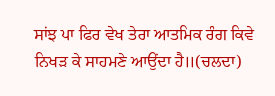ਸਾਂਝ ਪਾ ਫਿਰ ਵੇਖ ਤੇਰਾ ਆਤਮਿਕ ਰੰਗ ਕਿਵੇ ਨਿਖੜ ਕੇ ਸਾਹਮਣੇ ਆਉਂਦਾ ਹੈ॥(ਚਲਦਾ)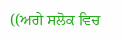((ਅਗੇ ਸਲੋਕ ਵਿਚ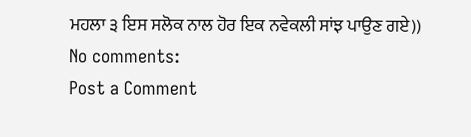ਮਹਲਾ ੩ ਇਸ ਸਲੋਕ ਨਾਲ ਹੋਰ ਇਕ ਨਵੇਕਲੀ ਸਾਂਝ ਪਾਉਣ ਗਏ))
No comments:
Post a Comment